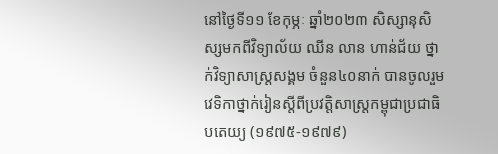នៅថ្ងៃទី១១ ខែកុម្ភៈ ឆ្នាំ២០២៣ សិស្សានុសិស្សមកពីវិទ្យាល័យ ឈីន លាន ហាន់ជ័យ ថ្នាក់វិទ្យាសាស្រ្តសង្គម ចំនួន៤០នាក់ បានចូលរួមវេទិកាថ្នាក់រៀនស្ដីពីប្រវត្តិសាស្ត្រកម្ពុជាប្រជាធិបតេយ្យ (១៩៧៥-១៩៧៩)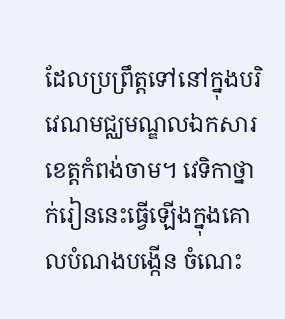ដែលប្រព្រឹត្តទៅនៅក្នុងបរិវេណមជ្ឈមណ្ឌលឯកសារខេត្តកំពង់ចាម។ វេទិកាថ្នាក់រៀននេះធ្វើឡើងក្នុងគោលបំណងបង្កើន ចំណេះ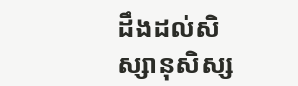ដឹងដល់សិស្សានុសិស្ស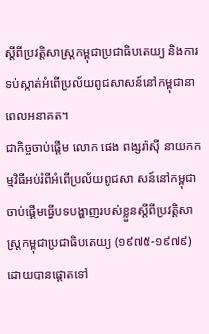ស្តីពីប្រវត្តិសាស្ត្រកម្ពុជាប្រជាធិបតេយ្យ និងការទប់ស្កាត់អំពើប្រល័យពូជសាសន៍នៅកម្ពុជានាពេលអនាគត។
ជាកិច្ចចាប់ផ្ដើម លោក ផេង ពង្សរ៉ាស៊ី នាយកកម្មវិធីអប់រំពីអំពើប្រល័យពូជសា សន៍នៅកម្ពុជា ចាប់ផ្ដើមធ្វើបទបង្ហាញរបស់ខ្លួនស្ដីពីប្រវត្តិសាស្ត្រកម្ពុជាប្រជាធិបតេយ្យ (១៩៧៥-១៩៧៩) ដោយបានផ្ដោតទៅ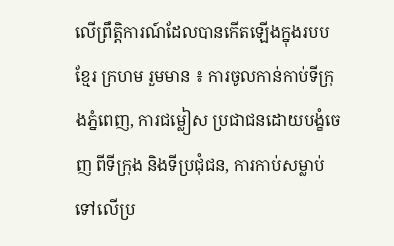លើព្រឹត្តិការណ៍ដែលបានកើតឡើងក្នុងរបបខ្មែរ ក្រហម រួមមាន ៖ ការចូលកាន់កាប់ទីក្រុងភ្នំពេញ, ការជម្លៀស ប្រជាជនដោយបង្ខំចេញ ពីទីក្រុង និងទីប្រជុំជន, ការកាប់សម្លាប់ទៅលើប្រ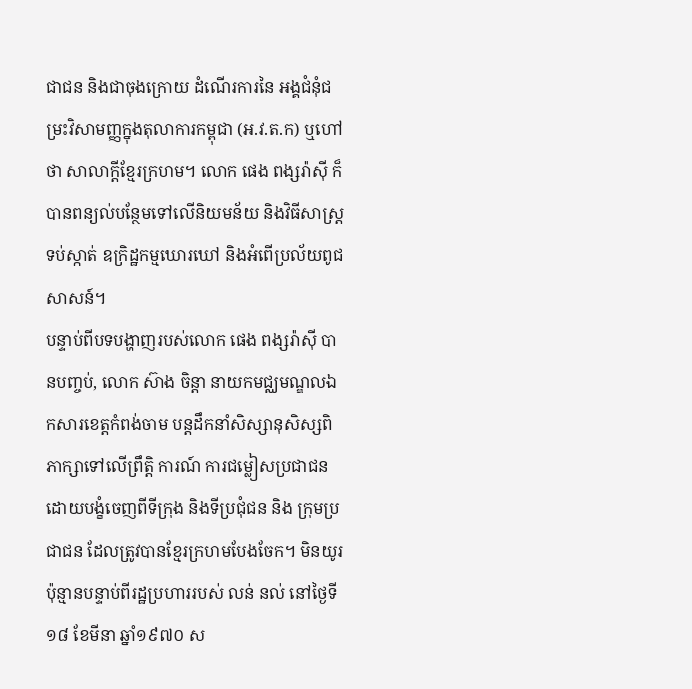ជាជន និងជាចុងក្រោយ ដំណើរការនៃ អង្គជំនុំជម្រះវិសាមញ្ញក្នុងតុលាការកម្ពុជា (អ.វ.ត.ក) ឬហៅថា សាលាក្តីខ្មែរក្រហម។ លោក ផេង ពង្សរ៉ាស៊ី ក៏បានពន្យល់បន្ថែមទៅលើនិយមន័យ និងវិធីសាស្រ្តទប់ស្កាត់ ឧក្រិដ្ឋកម្មឃោរឃៅ និងអំពើប្រល័យពូជសាសន៍។
បន្ទាប់ពីបទបង្ហាញរបស់លោក ផេង ពង្សរ៉ាស៊ី បានបញ្ចប់, លោក ស៊ាង ចិន្ដា នាយកមជ្ឈមណ្ឌលឯកសារខេត្តកំពង់ចាម បន្តដឹកនាំសិស្សានុសិស្សពិភាក្សាទៅលើព្រឹត្តិ ការណ៍ ការជម្លៀសប្រជាជនដោយបង្ខំចេញពីទីក្រុង និងទីប្រជុំជន និង ក្រុមប្រជាជន ដែលត្រូវបានខ្មែរក្រហមបែងចែក។ មិនយូរប៉ុន្មានបន្ទាប់ពីរដ្ឋប្រហាររបស់ លន់ នល់ នៅថ្ងៃទី១៨ ខែមីនា ឆ្នាំ១៩៧០ ស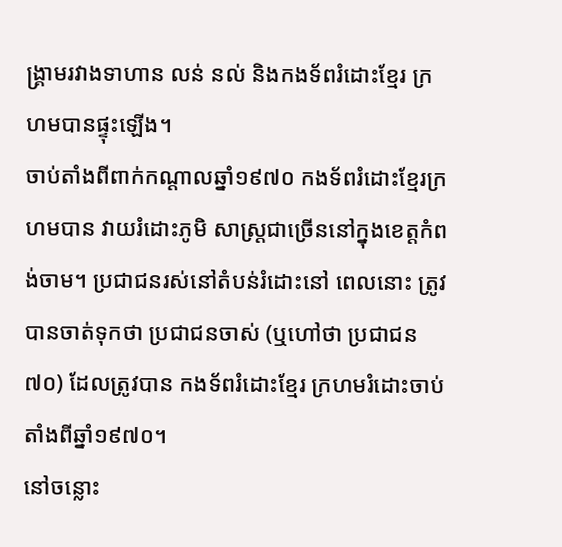ង្រ្គាមរវាងទាហាន លន់ នល់ និងកងទ័ពរំដោះខ្មែរ ក្រហមបានផ្ទុះឡើង។
ចាប់តាំងពីពាក់កណ្ដាលឆ្នាំ១៩៧០ កងទ័ពរំដោះខ្មែរក្រហមបាន វាយរំដោះភូមិ សាស្រ្តជាច្រើននៅក្នុងខេត្តកំពង់ចាម។ ប្រជាជនរស់នៅតំបន់រំដោះនៅ ពេលនោះ ត្រូវ បានចាត់ទុកថា ប្រជាជនចាស់ (ឬហៅថា ប្រជាជន៧០) ដែលត្រូវបាន កងទ័ពរំដោះខ្មែរ ក្រហមរំដោះចាប់តាំងពីឆ្នាំ១៩៧០។
នៅចន្លោះ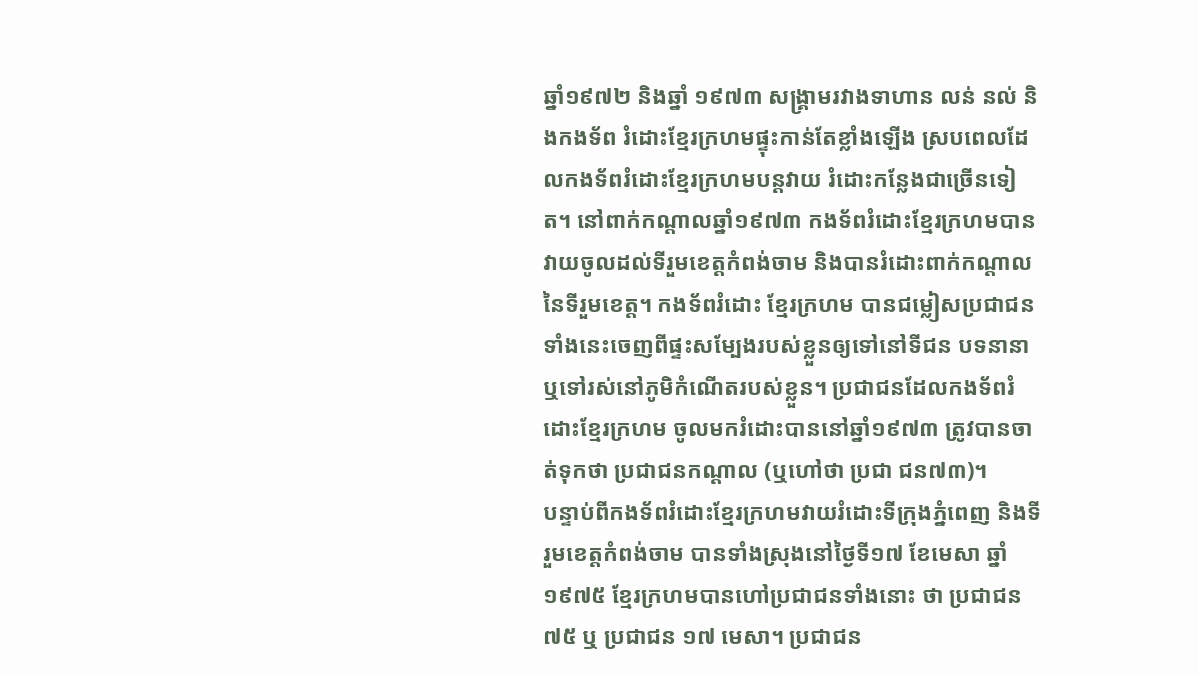ឆ្នាំ១៩៧២ និងឆ្នាំ ១៩៧៣ សង្គ្រាមរវាងទាហាន លន់ នល់ និងកងទ័ព រំដោះខ្មែរក្រហមផ្ទុះកាន់តែខ្លាំងឡើង ស្របពេលដែលកងទ័ពរំដោះខ្មែរក្រហមបន្តវាយ រំដោះកន្លែងជាច្រើនទៀត។ នៅពាក់កណ្ដាលឆ្នាំ១៩៧៣ កងទ័ពរំដោះខ្មែរក្រហមបានវាយចូលដល់ទីរួមខេត្តកំពង់ចាម និងបានរំដោះពាក់កណ្តាលនៃទីរួមខេត្ត។ កងទ័ពរំដោះ ខ្មែរក្រហម បានជម្លៀសប្រជាជន ទាំងនេះចេញពីផ្ទះសម្បែងរបស់ខ្លួនឲ្យទៅនៅទីជន បទនានា ឬទៅរស់នៅភូមិកំណើតរបស់ខ្លួន។ ប្រជាជនដែលកងទ័ពរំដោះខ្មែរក្រហម ចូលមករំដោះបាននៅឆ្នាំ១៩៧៣ ត្រូវបានចាត់ទុកថា ប្រជាជនកណ្ដាល (ឬហៅថា ប្រជា ជន៧៣)។
បន្ទាប់ពីកងទ័ពរំដោះខ្មែរក្រហមវាយរំដោះទីក្រុងភ្នំពេញ និងទីរួមខេត្តកំពង់ចាម បានទាំងស្រុងនៅថ្ងៃទី១៧ ខែមេសា ឆ្នាំ១៩៧៥ ខ្មែរក្រហមបានហៅប្រជាជនទាំងនោះ ថា ប្រជាជន៧៥ ឬ ប្រជាជន ១៧ មេសា។ ប្រជាជន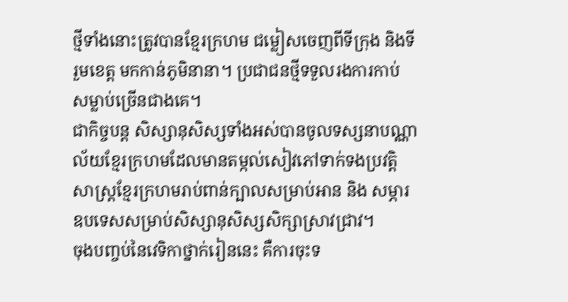ថ្មីទាំងនោះត្រូវបានខ្មែរក្រហម ជម្លៀសចេញពីទីក្រុង និងទីរួមខេត្ត មកកាន់ភូមិនានា។ ប្រជាជនថ្មីទទួលរងការកាប់ សម្លាប់ច្រើនជាងគេ។
ជាកិច្ចបន្ត សិស្សានុសិស្សទាំងអស់បានចូលទស្សនាបណ្ណាល័យខ្មែរក្រហមដែលមានតម្កល់សៀវភៅទាក់ទងប្រវត្តិសាស្រ្តខ្មែរក្រហមរាប់ពាន់ក្បាលសម្រាប់អាន និង សម្ភារឧបទេសសម្រាប់សិស្សានុសិស្សសិក្សាស្រាវជ្រាវ។
ចុងបញ្ចប់នៃវេទិកាថ្នាក់រៀននេះ គឺការចុះទ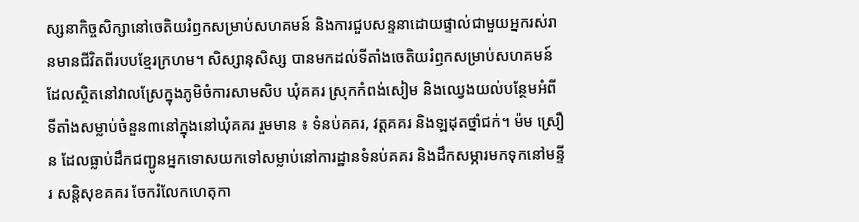ស្សនាកិច្ចសិក្សានៅចេតិយរំឭកសម្រាប់សហគមន៍ និងការជួបសន្ទនាដោយផ្ទាល់ជាមួយអ្នករស់រានមានជីវិតពីរបបខ្មែរក្រហម។ សិស្សានុសិស្ស បានមកដល់ទីតាំងចេតិយរំឭកសម្រាប់សហគមន៍ដែលស្ថិតនៅវាលស្រែក្នុងភូមិចំការសាមសិប ឃុំគគរ ស្រុកកំពង់សៀម និងឈ្វេងយល់បន្ថែមអំពីទីតាំងសម្លាប់ចំនួន៣នៅក្នុងនៅឃុំគគរ រួមមាន ៖ ទំនប់គគរ, វត្តគគរ និងឡដុតថ្នាំជក់។ ម៉ម ស្រឿន ដែលធ្លាប់ដឹកជញ្ជូនអ្នកទោសយកទៅសម្លាប់នៅការដ្ឋានទំនប់គគរ និងដឹកសម្ភារមកទុកនៅមន្ទីរ សន្តិសុខគគរ ចែករំលែកហេតុកា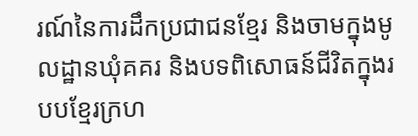រណ៍នៃការដឹកប្រជាជនខ្មែរ និងចាមក្នុងមូលដ្ឋានឃុំគគរ និងបទពិសោធន៍ជីវិតក្នុងរបបខ្មែរក្រហ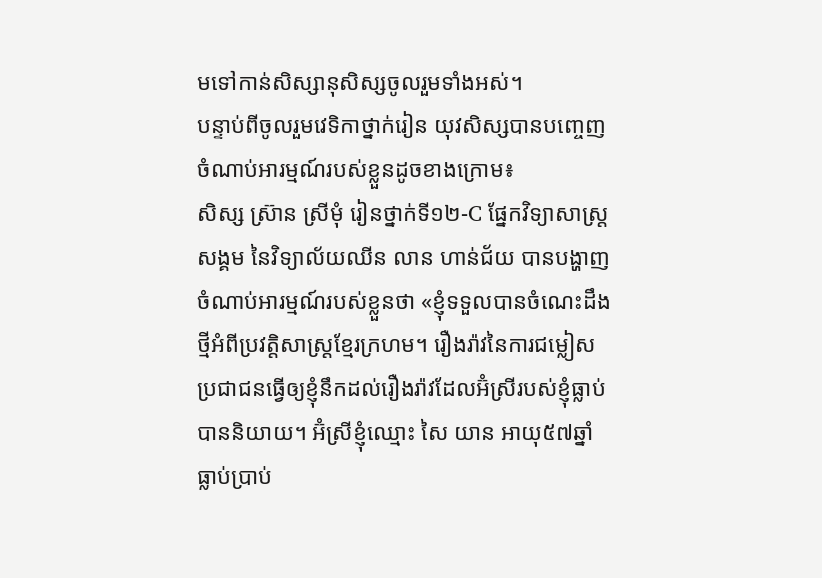មទៅកាន់សិស្សានុសិស្សចូលរួមទាំងអស់។
បន្ទាប់ពីចូលរួមវេទិកាថ្នាក់រៀន យុវសិស្សបានបញ្ចេញចំណាប់អារម្មណ៍របស់ខ្លួនដូចខាងក្រោម៖
សិស្ស ស្រ៊ាន ស្រីមុំ រៀនថ្នាក់ទី១២-C ផ្នែកវិទ្យាសាស្រ្តសង្គម នៃវិទ្យាល័យឈីន លាន ហាន់ជ័យ បានបង្ហាញចំណាប់អារម្មណ៍របស់ខ្លួនថា «ខ្ញុំទទួលបានចំណេះដឹងថ្មីអំពីប្រវត្តិសាស្រ្តខ្មែរក្រហម។ រឿងរ៉ាវនៃការជម្លៀសប្រជាជនធ្វើឲ្យខ្ញុំនឹកដល់រឿងរ៉ាវដែលអ៊ំស្រីរបស់ខ្ញុំធ្លាប់បាននិយាយ។ អ៊ំស្រីខ្ញុំឈ្មោះ សៃ យាន អាយុ៥៧ឆ្នាំ ធ្លាប់ប្រាប់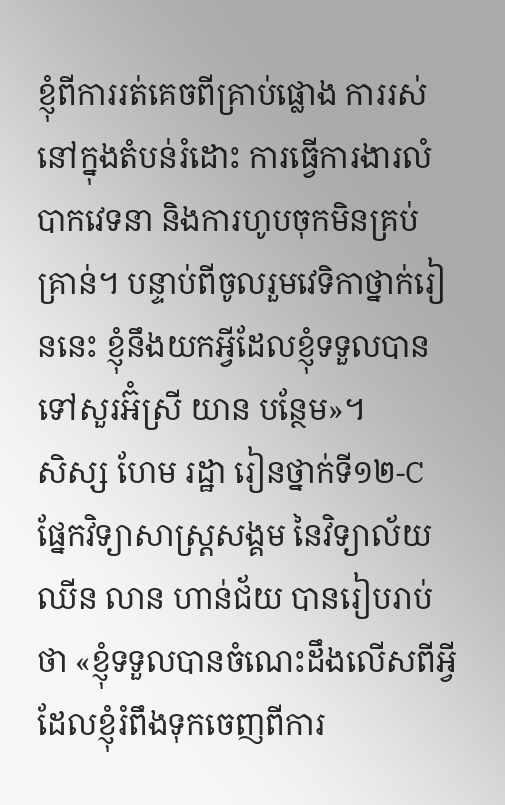ខ្ញុំពីការរត់គេចពីគ្រាប់ផ្លោង ការរស់នៅក្នុងតំបន់រំដោះ ការធ្វើការងារលំបាកវេទនា និងការហូបចុកមិនគ្រប់គ្រាន់។ បន្ទាប់ពីចូលរួមវេទិកាថ្នាក់រៀននេះ ខ្ញុំនឹងយកអ្វីដែលខ្ញុំទទួលបានទៅសួរអ៊ំស្រី យាន បន្ថែម»។
សិស្ស ហែម រដ្ឋា រៀនថ្នាក់ទី១២-C ផ្នែកវិទ្យាសាស្រ្តសង្គម នៃវិទ្យាល័យឈីន លាន ហាន់ជ័យ បានរៀបរាប់ថា «ខ្ញុំទទួលបានចំណេះដឹងលើសពីអ្វីដែលខ្ញុំរំពឹងទុកចេញពីការ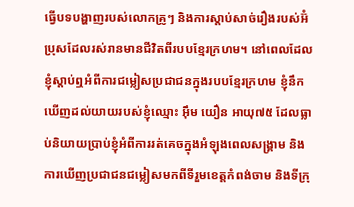ធ្វើបទបង្ហាញរបស់លោកគ្រូៗ និងការស្ដាប់សាច់រឿងរបស់អ៊ំប្រុសដែលរស់រានមានជីវិតពីរបបខ្មែរក្រហម។ នៅពេលដែលខ្ញុំស្ដាប់ឮអំពីការជម្លៀសប្រជាជនក្នុងរបបខ្មែរក្រហម ខ្ញុំនឹកឃើញដល់យាយរបស់ខ្ញុំឈ្មោះ អ៊ឹម យឿន អាយុ៧៥ ដែលធ្លាប់និយាយប្រាប់ខ្ញុំអំពីការរត់គេចក្នុងអំឡុងពេលសង្រ្គាម និងការឃើញប្រជាជនជម្លៀសមកពីទីរួមខេត្តកំពង់ចាម និងទីក្រុ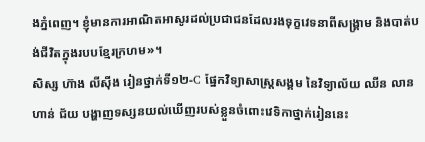ងភ្នំពេញ។ ខ្ញុំមានការអាណិតអាសូរដល់ប្រជាជនដែលរងទុក្ខវេទនាពីសង្រ្គាម និងបាត់បង់ជីវិតក្នុងរបបខ្មែរក្រហម»។
សិស្ស ហ៊ាង លីស៊ីង រៀនថ្នាក់ទី១២-C ផ្នែកវិទ្យាសាស្រ្តសង្គម នៃវិទ្យាល័យ ឈីន លាន ហាន់ ជ័យ បង្ហាញទស្សនយល់ឃើញរបស់ខ្លួនចំពោះវេទិកាថ្នាក់រៀននេះ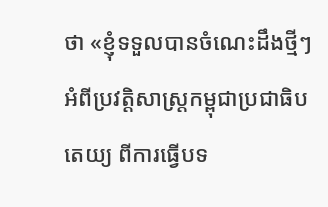ថា «ខ្ញុំទទួលបានចំណេះដឹងថ្មីៗអំពីប្រវត្តិសាស្រ្តកម្ពុជាប្រជាធិបតេយ្យ ពីការធ្វើបទ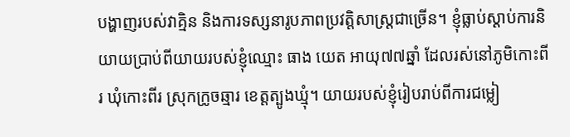បង្ហាញរបស់វាគ្មិន និងការទស្សនារូបភាពប្រវត្តិសាស្រ្តជាច្រើន។ ខ្ញុំធ្លាប់ស្ដាប់ការនិយាយប្រាប់ពីយាយរបស់ខ្ញុំឈ្មោះ ធាង យេត អាយុ៧៧ឆ្នាំ ដែលរស់នៅភូមិកោះពីរ ឃុំកោះពីរ ស្រុកក្រូចឆ្មារ ខេត្តត្បូងឃ្មុំ។ យាយរបស់ខ្ញុំរៀបរាប់ពីការជម្លៀ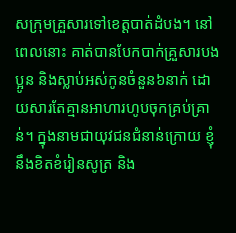សក្រុមគ្រួសារទៅខេត្តបាត់ដំបង។ នៅពេលនោះ គាត់បានបែកបាក់គ្រួសារបងប្អូន និងស្លាប់អស់កូនចំនួន៦នាក់ ដោយសារតែគ្មានអាហារហូបចុកគ្រប់គ្រាន់។ ក្នុងនាមជាយុវជនជំនាន់ក្រោយ ខ្ញុំនឹងខិតខំរៀនសូត្រ និង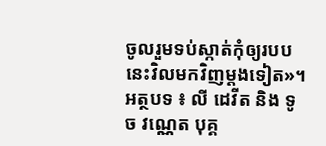ចូលរួមទប់ស្កាត់កុំឲ្យរបបនេះវិលមកវិញម្ដងទៀត»។
អត្ថបទ ៖ លី ដេវីត និង ទូច វណ្ណេត បុគ្គ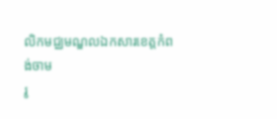លិកមជ្ឈមណ្ឌលឯកសារខេត្តកំពង់ចាម
រូ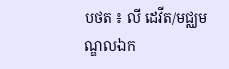បថត ៖ លី ដេវីត/មជ្ឈមណ្ឌលឯក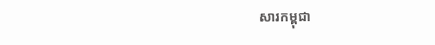សារកម្ពុជា